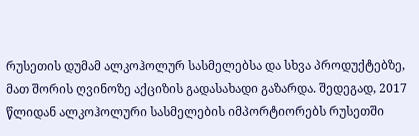რუსეთის დუმამ ალკოჰოლურ სასმელებსა და სხვა პროდუქტებზე, მათ შორის ღვინოზე აქციზის გადასახადი გაზარდა. შედეგად, 2017 წლიდან ალკოჰოლური სასმელების იმპორტიორებს რუსეთში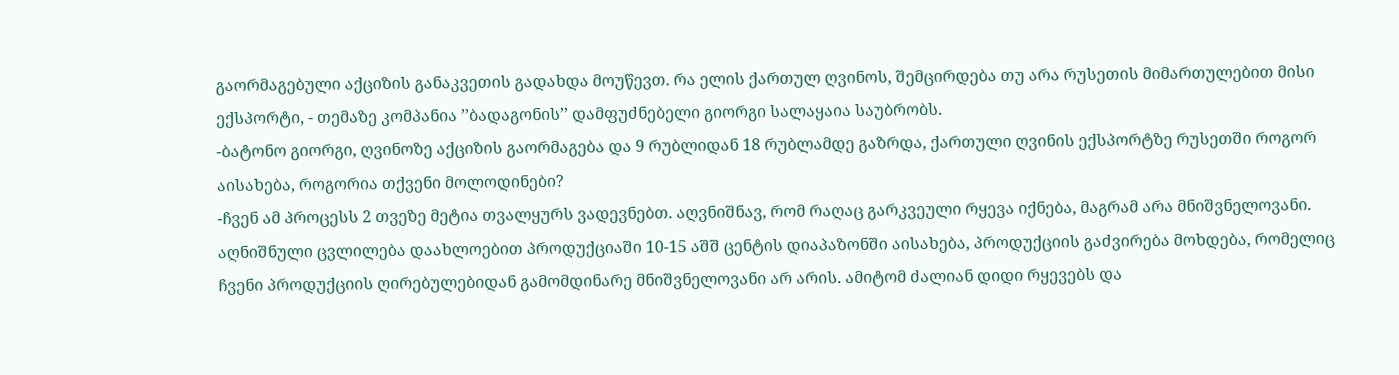გაორმაგებული აქციზის განაკვეთის გადახდა მოუწევთ. რა ელის ქართულ ღვინოს, შემცირდება თუ არა რუსეთის მიმართულებით მისი ექსპორტი, - თემაზე კომპანია ’’ბადაგონის’’ დამფუძნებელი გიორგი სალაყაია საუბრობს.
-ბატონო გიორგი, ღვინოზე აქციზის გაორმაგება და 9 რუბლიდან 18 რუბლამდე გაზრდა, ქართული ღვინის ექსპორტზე რუსეთში როგორ აისახება, როგორია თქვენი მოლოდინები?
-ჩვენ ამ პროცესს 2 თვეზე მეტია თვალყურს ვადევნებთ. აღვნიშნავ, რომ რაღაც გარკვეული რყევა იქნება, მაგრამ არა მნიშვნელოვანი. აღნიშნული ცვლილება დაახლოებით პროდუქციაში 10-15 აშშ ცენტის დიაპაზონში აისახება, პროდუქციის გაძვირება მოხდება, რომელიც ჩვენი პროდუქციის ღირებულებიდან გამომდინარე მნიშვნელოვანი არ არის. ამიტომ ძალიან დიდი რყევებს და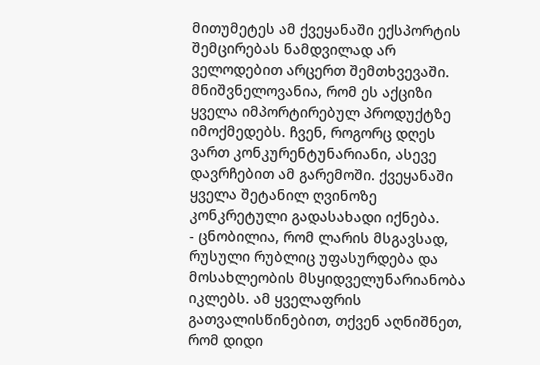მითუმეტეს ამ ქვეყანაში ექსპორტის შემცირებას ნამდვილად არ ველოდებით არცერთ შემთხვევაში.
მნიშვნელოვანია, რომ ეს აქციზი ყველა იმპორტირებულ პროდუქტზე იმოქმედებს. ჩვენ, როგორც დღეს ვართ კონკურენტუნარიანი, ასევე დავრჩებით ამ გარემოში. ქვეყანაში ყველა შეტანილ ღვინოზე კონკრეტული გადასახადი იქნება.
- ცნობილია, რომ ლარის მსგავსად, რუსული რუბლიც უფასურდება და მოსახლეობის მსყიდველუნარიანობა იკლებს. ამ ყველაფრის გათვალისწინებით, თქვენ აღნიშნეთ, რომ დიდი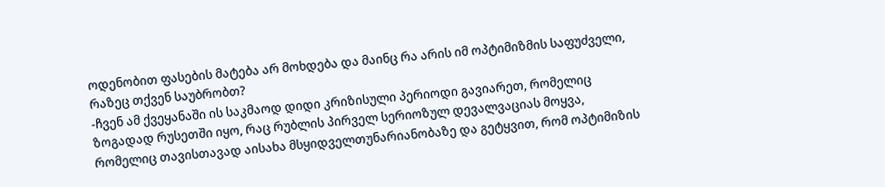ოდენობით ფასების მატება არ მოხდება და მაინც რა არის იმ ოპტიმიზმის საფუძველი, რაზეც თქვენ საუბრობთ?
-ჩვენ ამ ქვეყანაში ის საკმაოდ დიდი კრიზისული პერიოდი გავიარეთ, რომელიც ზოგადად რუსეთში იყო, რაც რუბლის პირველ სერიოზულ დევალვაციას მოყვა, რომელიც თავისთავად აისახა მსყიდველთუნარიანობაზე და გეტყვით, რომ ოპტიმიზის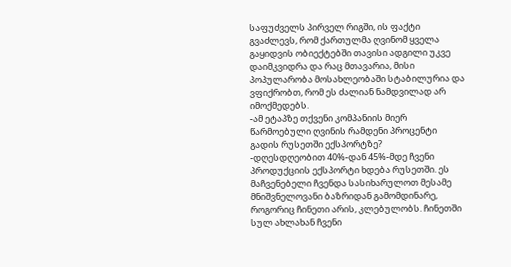საფუძველს პირველ რიგში, ის ფაქტი გვაძლევს, რომ ქართულმა ღვინომ ყველა გაყიდვის ობიექტებში თავისი ადგილი უკვე დაიმკვიდრა და რაც მთავარია, მისი პოპულარობა მოსახლეობაში სტაბილურია და ვფიქრობთ, რომ ეს ძალიან ნამდვილად არ იმოქმედებს.
-ამ ეტაპზე თქვენი კომპანიის მიერ წარმოებული ღვინის რამდენი პროცენტი გადის რუსეთში ექსპორტზე?
-დღესდღეობით 40%-დან 45%-მდე ჩვენი პროდუქციის ექსპორტი ხდება რუსეთში. ეს მაჩვენებელი ჩვენდა სასიხარულოთ მესამე მნიშვნელოვანი ბაზრიდან გამომდინარე, როგორიც ჩინეთი არის, კლებულობს. ჩინეთში სულ ახლახან ჩვენი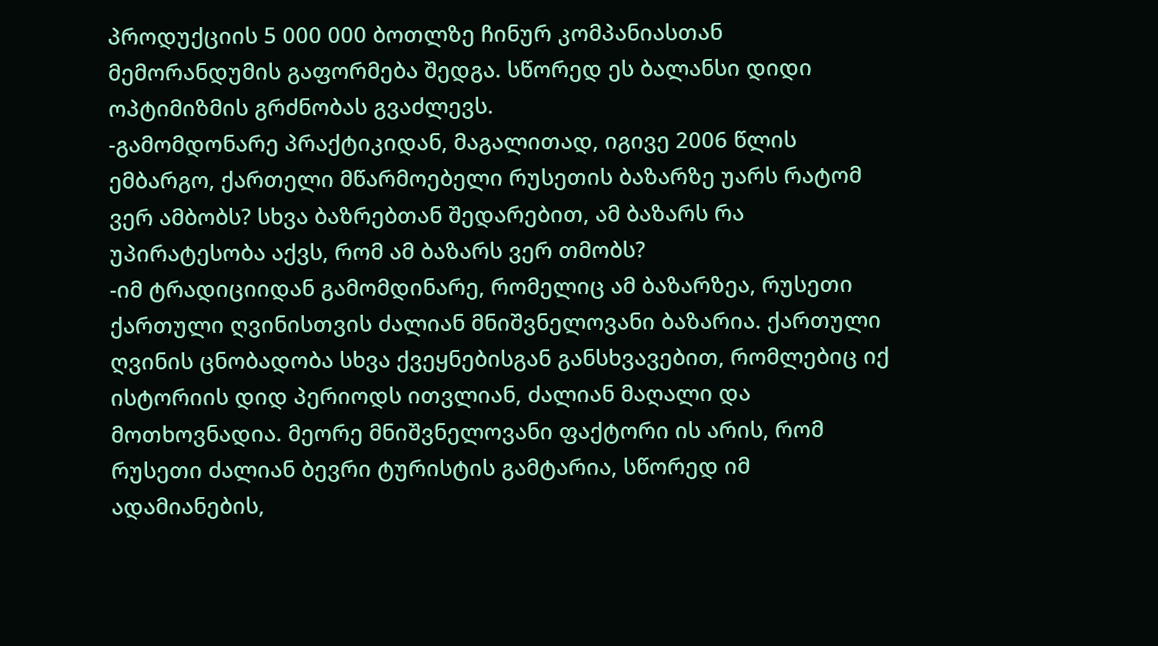პროდუქციის 5 000 000 ბოთლზე ჩინურ კომპანიასთან მემორანდუმის გაფორმება შედგა. სწორედ ეს ბალანსი დიდი ოპტიმიზმის გრძნობას გვაძლევს.
-გამომდონარე პრაქტიკიდან, მაგალითად, იგივე 2006 წლის ემბარგო, ქართელი მწარმოებელი რუსეთის ბაზარზე უარს რატომ ვერ ამბობს? სხვა ბაზრებთან შედარებით, ამ ბაზარს რა უპირატესობა აქვს, რომ ამ ბაზარს ვერ თმობს?
-იმ ტრადიციიდან გამომდინარე, რომელიც ამ ბაზარზეა, რუსეთი ქართული ღვინისთვის ძალიან მნიშვნელოვანი ბაზარია. ქართული ღვინის ცნობადობა სხვა ქვეყნებისგან განსხვავებით, რომლებიც იქ ისტორიის დიდ პერიოდს ითვლიან, ძალიან მაღალი და მოთხოვნადია. მეორე მნიშვნელოვანი ფაქტორი ის არის, რომ რუსეთი ძალიან ბევრი ტურისტის გამტარია, სწორედ იმ ადამიანების,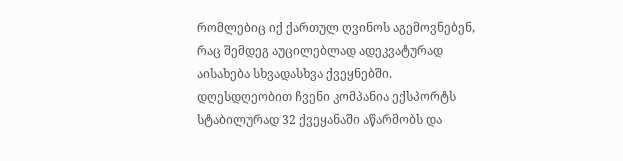რომლებიც იქ ქართულ ღვინოს აგემოვნებენ, რაც შემდეგ აუცილებლად ადეკვატურად აისახება სხვადასხვა ქვეყნებში. დღესდღეობით ჩვენი კომპანია ექსპორტს სტაბილურად 32 ქვეყანაში აწარმობს და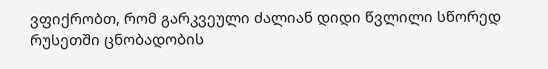ვფიქრობთ, რომ გარკვეული ძალიან დიდი წვლილი სწორედ რუსეთში ცნობადობის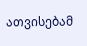ათვისებამ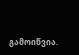გამოიწვია.